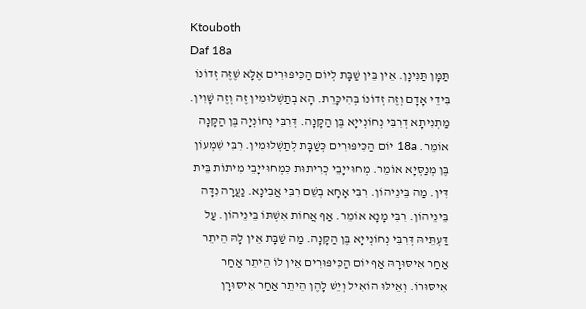Ktouboth
Daf 18a
תַּמָּן תַּנִּינָן. אֵין בֵּין שַׁבָּת לְיוֹם הַכִּיפּוּרִים אֶלָּא שֶׁזֶּה זְדוֹנוֹ בִּידֵי אָדָם וְזֶה זְדוֹנוֹ בְּהִיכָּרֵת. הָא בְתַשְׁלוּמִין זֶה וְזֶה שָׁוִין. מַתְנִיתָא דְרִבִּי נְחוֹנְייָא בֶּן הַקָּנָה. דְּרִבִּי נְחוֹנְיָה בֶּן הַקָּנָה אוֹמֵר. 18a יוֹם הַכִּיפּוּרִים כְּשַׁבָּת לְתַשְׁלוּמִין. רִבִּי שִׁמְעוֹן בֶּן מְנַסְּיָא אוֹמֵר. מְחוּייָבֵי כְרִיתוּת כִּמְחוּייָבֵי מִיתוֹת בֵּית דִּין. מַה בֵּינֵיהוֹן. רִבִּי אָחָא בְשֵׁם רִבִּי אֲבִינָא. נַעֲרָה נִדָּה בֵּינֵיהוֹן. רִבִּי מָנָא אוֹמֵר. אַף אֲחוֹת אִשְׁתּוֹ בֵּינֵיהוֹן. עַל דַּעְתֵּיהּ דְּרִבִּי נְחוֹנְייָא בֶּן הַקָּנָה. מַה שַׁבָּת אֵין לָהּ הֵיתֵר אַחַר אִיסּוּרָהּ אַף יוֹם הַכִּיפּוּרִים אֵין לוֹ הֵיתֵר אַחַר אִיסּוּרוֹ. וְאֵילּוּ הוֹאִיל וְיֵשׁ לָהֶן הֵיתֵר אַחַר אִיסּוּרָן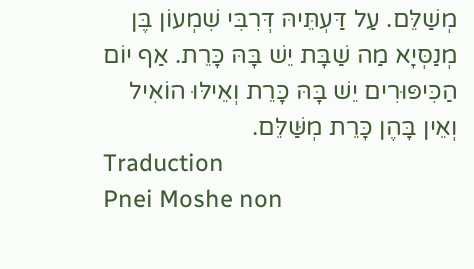מְשַׁלֵּם. עַל דַּעְתֵּיהּ דְּרִבִּי שִׁמְעוֹן בֶּן מְנַסְּיָא מַה שַׁבָּת יֵשׁ בָּהּ כָּרֵת. אַף יוֹם הַכִּיפּוּרִים יֵשׁ בָּהּ כָּרֵת וְאֵילּוּ הוֹאִיל וְאֵין בָּהֶן כָּרֵת מְשַּׁלֵּם.
Traduction
Pnei Moshe non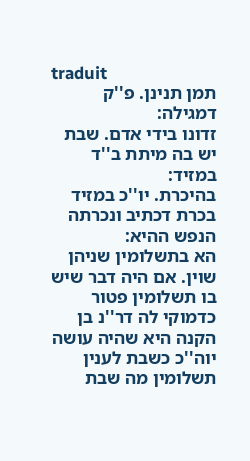traduit
תמן תנינן. פ''ק דמגילה:
זדונו בידי אדם. שבת יש בה מיתת ב''ד במזיד:
בהיכרת. יו''כ במזיד בכרת דכתיב ונכרתה הנפש ההיא:
הא בתשלומין שניהן שוין. אם היה דבר שיש בו תשלומין פטור כדמוקי לה דר''נ בן הקנה היא שהיה עושה יוה''כ כשבת לענין תשלומין מה שבת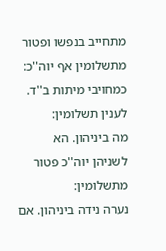מתחייב בנפשו ופטור מתשלומין אף יוה''כ:
כמחויבי מיתות ב''ד. לענין תשלומין:
מה ביניהון. הא לשניהן יוה''כ פטור מתשלומין:
נערה נידה ביניהון. אם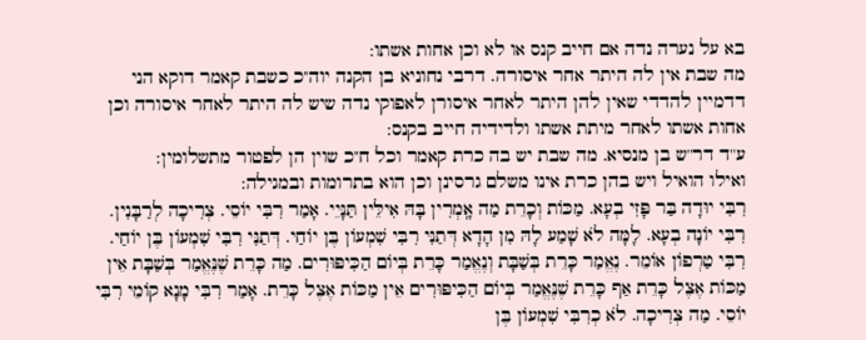בא על נערה נדה אם חייב קנס או לא וכן אחות אשתו:
מה שבת אין לה היתר אחר איסורה. דרבי נחוניא בן הקנה יוה''כ כשבת קאמר דוקא הני דדמיין להדדי שאין להן היתר לאחר איסורן לאפוקי נדה שיש לה היתר לאחר איסורה וכן אחות אשתו לאחר מיתת אשתו ולדידיה חייב בקנס:
ע''ד דר''ש בן מנסיא. מה שבת יש בה כרת קאמר וכל ח''כ שוין הן לפטור מתשלומין:
ואילו הואיל ויש בהן כרת אינו משלם גרסינן וכן הוא בתרומות ובמגילה:
רִבִּי יוּדָה בַּר פָּזִי בְעָא. מַכּוֹת וְכָרֵת מַה אָֽמְרִין בָּהּ אִילֵּין תַּנָּיֵי. אָמַר רִבִּי יוֹסֵי. צְרִיכָה לְרַבָּנִין. רִבִּי יוֹנָה בְעָא. לָמָּה לֹא שָׁמַע לָהּ מִן הָדָא דְּתַנִּי רִבִּי שִׁמְעוֹן בֶּן יוֹחַי. דְּתַנִּי רִבִּי שִׁמְעוֹן בֶּן יוֹחַי. רִבִּי טַרְפוֹן אוֹמֵר. נֶאֱמַר כָּרֵת בְּשַׁבָּת וְנֶאֱמַר כָּרֵת בְּיוֹם הַכִּיפּוּרִים. מַה כָּרֵת שֶׁנֶּאֱמַר בְּשַׁבָּת אֵין מַכּוֹת אֶצֶל כָּרֵת אַף כָּרֵת שֶׁנֶּאֱמַר בְּיוֹם הַכִּיפּוּרִים אֵין מַכּוֹת אֶצֶל כָּרֵת. אָמַר רִבִּי מָנָא קוֹמֵי רִבִּי יוֹסֵי. מַה צְרִיכָה. לֹא כְרִבִּי שִׁמְעוֹן בֶּן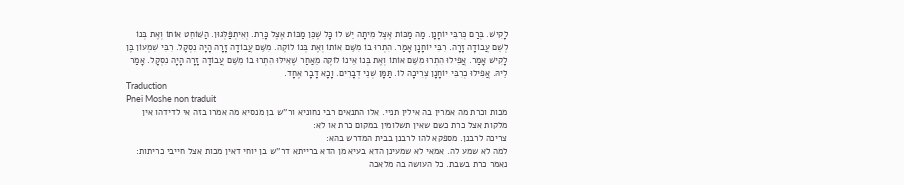לָקִישׁ. בְּרַם כְּרִבִּי יוֹחָנָן. מַה מַכּוֹת אֶצֶל מִיתָה יֵשׁ לוֹ כָּל שֶׁכֵּן מַכּוֹת אֶצֶל כָּרֵת. וְאִיתְפַּלְּגוּן. הַשּׁוֹחֵט אוֹתוֹ וְאֶת בְּנוֹ לְשֵׁם עֲבוֹדָה זָרָה. רִבִּי יוֹחָנָן אָמַר. הִתְרוּ בוֹ מִשֵּׁם אוֹתוֹ וְאֶת בְּנוֹ לוֹקֶה. מִשֵּׁם עֲבוֹדָה זָרָה הָיָה נִסְקָל. רִבִּי שִׁמְעוֹן בֶּן לָקִישׁ אָמַר. אֲפִילוּ הִתְרוּ מִשֵּׁם אוֹתוֹ וְאֶת בְּנוֹ אֵינוֹ לוֹקֶה מֵאַחַר שֶׁאִילּוּ הִתְרוּ בוֹ מִשֵּׁם עֲבוֹדָה זָרָה הָיָה נִסְקָל. אָמַר לֵיהּ. אֲפִילוּ כְרִבִּי יוֹחָנָן צְרִיכָה לוֹ. תַּמָּן שְׁנֵי דְבָרִים. וָכָא דָבָר אֶחָד.
Traduction
Pnei Moshe non traduit
מכות וכרת מה אמרין בה אילין תניי. אלו התנאים רבי נחוניא ור''ש בן מנסיא מה אמרו בזה אי לדידהו אין מלקות אצל כרת כשם שאין תשלומין במקום כרת או לא:
צריכה לרבנן. מספקא להו לרבנן בבית המדרש בהא:
למה לא שמע לה. אמאי לא שמעינן הדא בעיא מן הדא ברייתא דר''ש בן יוחי דאין מכות אצל חייבי כריתות:
נאמר כרת בשבת. כל העושה בה מלאכה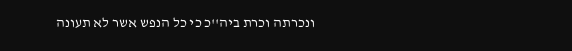ונכרתה וכרת ביה''כ כי כל הנפש אשר לא תעונה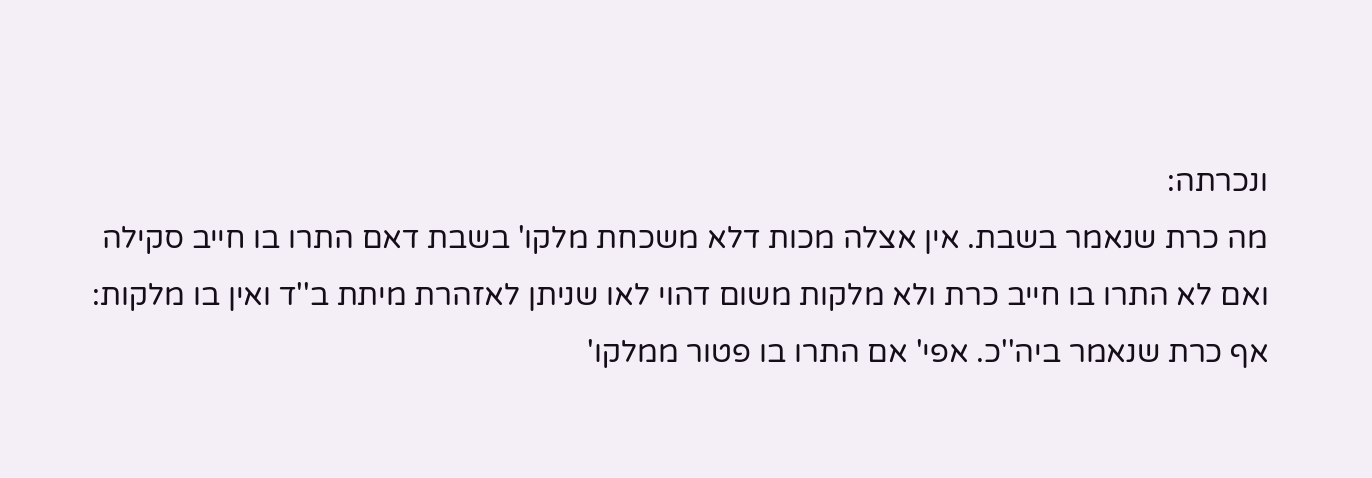ונכרתה:
מה כרת שנאמר בשבת. אין אצלה מכות דלא משכחת מלקו' בשבת דאם התרו בו חייב סקילה ואם לא התרו בו חייב כרת ולא מלקות משום דהוי לאו שניתן לאזהרת מיתת ב''ד ואין בו מלקות:
אף כרת שנאמר ביה''כ. אפי' אם התרו בו פטור ממלקו'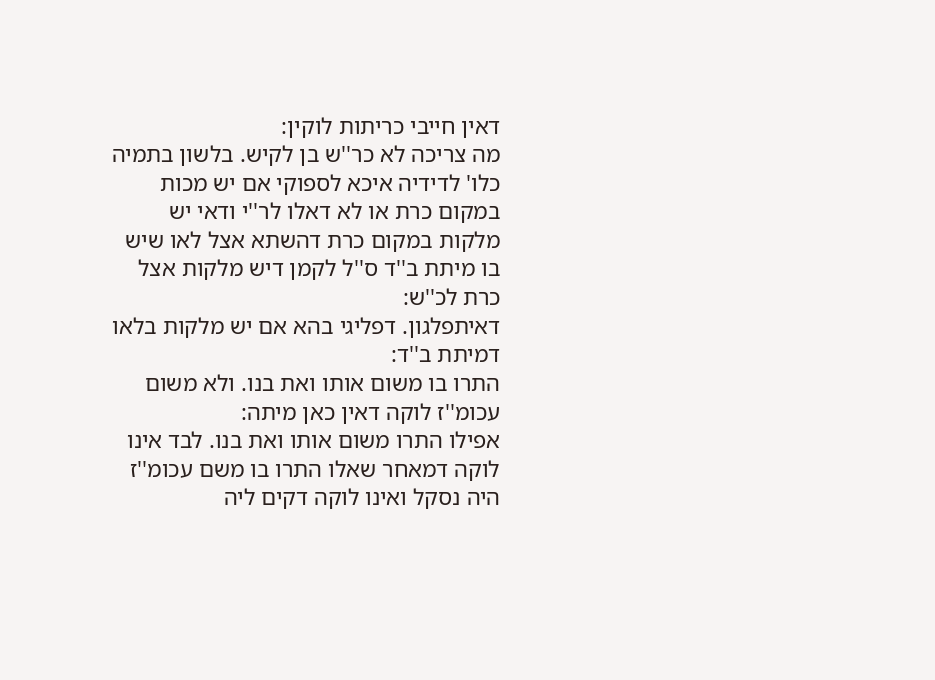דאין חייבי כריתות לוקין:
מה צריכה לא כר''ש בן לקיש. בלשון בתמיה כלו' לדידיה איכא לספוקי אם יש מכות במקום כרת או לא דאלו לר''י ודאי יש מלקות במקום כרת דהשתא אצל לאו שיש בו מיתת ב''ד ס''ל לקמן דיש מלקות אצל כרת לכ''ש:
דאיתפלגון. דפליגי בהא אם יש מלקות בלאו דמיתת ב''ד:
התרו בו משום אותו ואת בנו. ולא משום עכומ''ז לוקה דאין כאן מיתה:
אפילו התרו משום אותו ואת בנו. לבד אינו לוקה דמאחר שאלו התרו בו משם עכומ''ז היה נסקל ואינו לוקה דקים ליה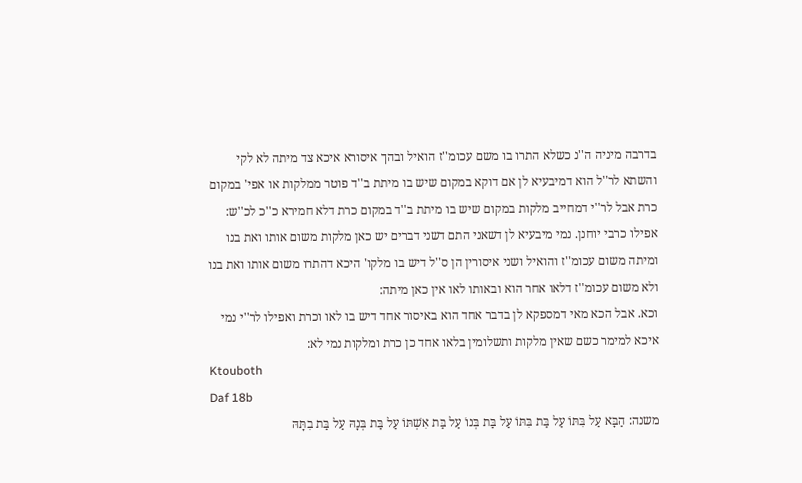בדרבה מיניה ה''נ כשלא התרו בו משם עכומ''ז הואיל ובהך איסורא איכא צד מיתה לא לקי והשתא לר''ל הוא דמיבעיא לן אם דוקא במקום שיש בו מיתת ב''ד פוטר ממלקות או אפי' במקום כרת אבל לר''י דמחייב מלקות במקום שיש בו מיתת ב''ד במקום כרת דלא חמירא כ''כ לכ''ש:
אפילו כרבי יוחנן. נמי מיבעיא לן דשאני התם דשני דברים יש כאן מלקות משום אותו ואת בנו ומיתה משום עכומ''ז והואיל ושני איסורין הן ס''ל דיש בו מלקו' היכא דהתרו משום אותו ואת בנו ולא משום עכומ''ז דלאו אחר הוא ובאותו לאו אין כאן מיתה:
וכא. אבל הכא מאי דמספקא לן בדבר אחד הוא באיסור אחד דיש בו לאו וכרת ואפילו לר''י נמי איכא למימר כשם שאין מלקות ותשלומין בלאו אחד כן כרת ומלקות נמי לא:
Ktouboth
Daf 18b
משנה: הַבָּא עַל בִּתּוֹ עַל בַּת בִּתּוֹ עַל בַּת בְּנוֹ עַל בַּת אִשְׁתּוֹ עַל בַּת בְּנָהּ עַל בַּת בִתָּהּ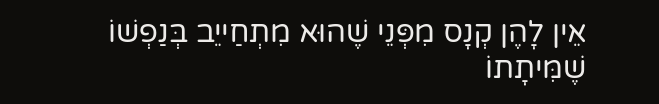אֵין לָהֶן קְנָס מִפְּנֵי שֶׁהוּא מִתְחַייֵב בְּנַפְשׁוֹ שֶׁמִּיתָתוֹ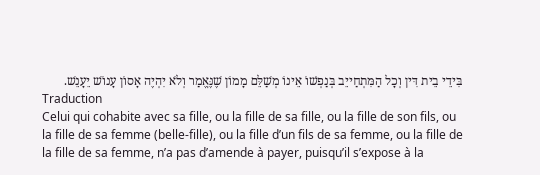בִּידֵי בֵית דִּין וְכָל הַמִּתְחַייֵב בְּנַפְשׁוֹ אֵינוֹ מְשַׁלֵּם מָמוֹן שֶׁנֶּאֱמַר וְלֹא יִהְיֶה אָסוֹן עָנוֹשׁ יֵעָנֵשׁ.
Traduction
Celui qui cohabite avec sa fille, ou la fille de sa fille, ou la fille de son fils, ou la fille de sa femme (belle-fille), ou la fille d’un fils de sa femme, ou la fille de la fille de sa femme, n’a pas d’amende à payer, puisqu’il s’expose à la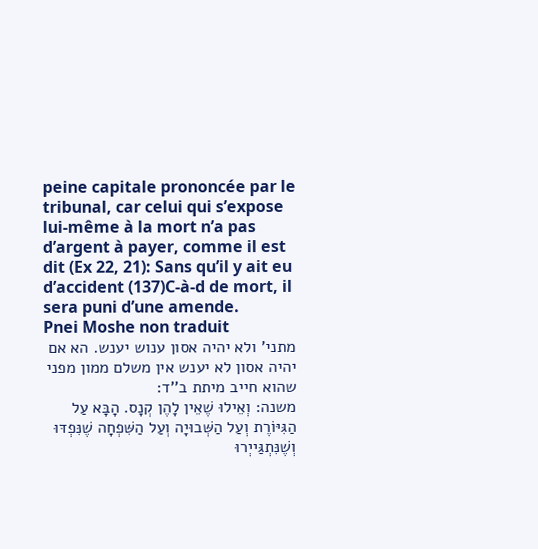peine capitale prononcée par le tribunal, car celui qui s’expose lui-même à la mort n’a pas d’argent à payer, comme il est dit (Ex 22, 21): Sans qu’il y ait eu d’accident (137)C-à-d de mort, il sera puni d’une amende.
Pnei Moshe non traduit
מתני' ולא יהיה אסון ענוש יענש. הא אם יהיה אסון לא יענש אין משלם ממון מפני שהוא חייב מיתת ב''ד:
משנה: וְאֵילוּ שֶׁאֵין לָהֶן קְנָס. הָבָּא עַל הַגִּיּוֹרֶת וְעַל הַשְּׁבוּיָה וְעַל הַשִּׁפְחָה שֶׁנִּפְדּוּ וְשֶׁנִּתְגַּייְרוּ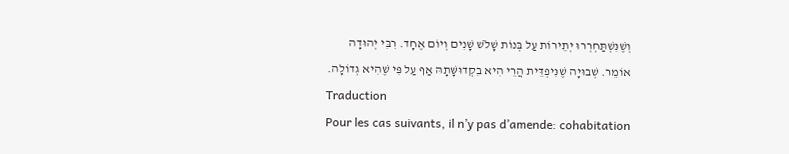וְשֶׁנִּשְׁתַּחְרְרוּ יְתֵירוֹת עַל בְּנוֹת שָׁלֹשׁ שָׁנִים וְיוֹם אֶחָד. רִבִּי יְהוּדָה אוֹמֵר. שְׁבוּיָה שֶׁנִּיפְדֵּית הֲרֵי הִיא בִקְדוּשָּׁתָהּ אַף עַל פִּי שֶׁהִיא גְדוֹלָה.
Traduction
Pour les cas suivants, il n’y pas d’amende: cohabitation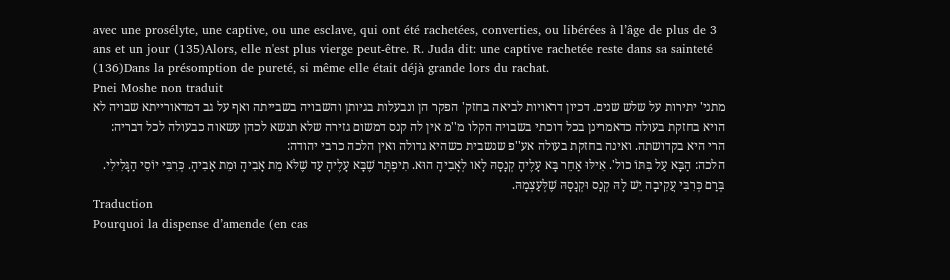avec une prosélyte, une captive, ou une esclave, qui ont été rachetées, converties, ou libérées à l’âge de plus de 3 ans et un jour (135)Alors, elle n'est plus vierge peut-être. R. Juda dit: une captive rachetée reste dans sa sainteté (136)Dans la présomption de pureté, si même elle était déjà grande lors du rachat.
Pnei Moshe non traduit
מתני' יתירות על שלש שנים. דכיון דראויות לביאה בחזק' הפקר הן ונבעלות בגיותן והשבויה בשבייתה ואף על גב דמדאורייתא שבויה לא הויא בחזקת בעולה כדאמרינן בכל דוכתי בשבויה הקלו מ''מ אין לה קנס דמשום גזירה שלא תנשא לכהן עשאוה כבעולה לכל דבריה:
הרי היא בקדושתה. ואינה בחזקת בעולה אע''פ שנשבית כשהיא גדולה ואין הלכה כרבי יהודה:
הלכה: הַבָּא עַל בִּתּוֹ כול'. אִילּוּ אַחֵר בָּא עָלֶיהָ קְנָסָהּ לָאו לְאָבִיהָ הוּא. תִיפְתָּר שֶׁבָּא עָלֶיהָ עַד שֶׁלֹּא מֵת אָבִיהָ וּמֵת אָבִיהָ. כְּרִבִּי יוֹסֵי הַגָּלִילִי. בְּרַם כְּרִבִּי עֲקִיבָה יֵשׁ לָהּ קְנָס וּקְנָסָהּ שֶׁלְּעַצְמָהּ.
Traduction
Pourquoi la dispense d’amende (en cas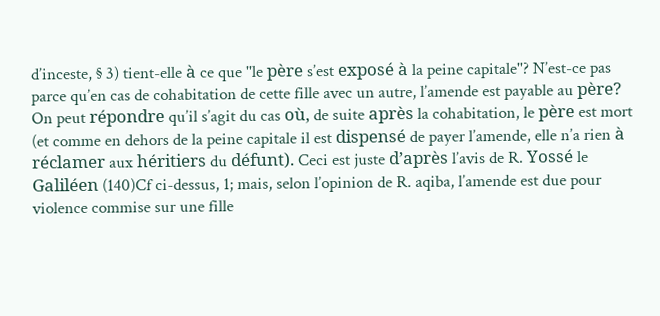d’inceste, § 3) tient-elle à ce que ''le père s’est exposé à la peine capitale''? N’est-ce pas parce qu’en cas de cohabitation de cette fille avec un autre, l’amende est payable au père? On peut répondre qu’il s’agit du cas où, de suite après la cohabitation, le père est mort (et comme en dehors de la peine capitale il est dispensé de payer l’amende, elle n’a rien à réclamer aux héritiers du défunt). Ceci est juste d’après l’avis de R. Yossé le Galiléen (140)Cf ci-dessus, 1; mais, selon l’opinion de R. aqiba, l’amende est due pour violence commise sur une fille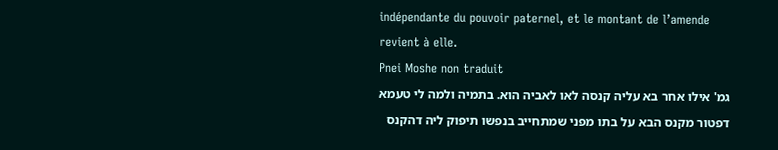indépendante du pouvoir paternel, et le montant de l’amende revient à elle.
Pnei Moshe non traduit
גמ' אילו אחר בא עליה קנסה לאו לאביה הוא. בתמיה ולמה לי טעמא דפטור מקנס הבא על בתו מפני שמתחייב בנפשו תיפוק ליה דהקנס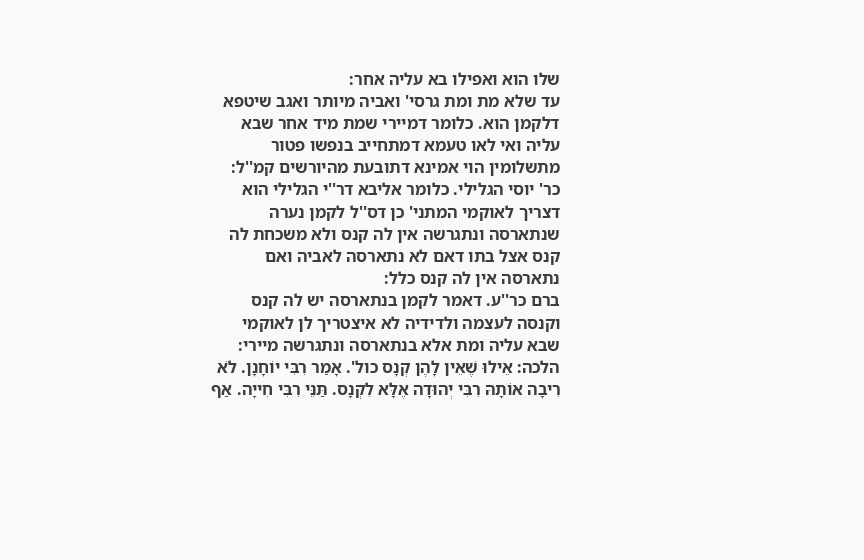שלו הוא ואפילו בא עליה אחר:
עד שלא מת ומת גרסי' ואביה מיותר ואגב שיטפא דלקמן הוא. כלומר דמיירי שמת מיד אחר שבא עליה ואי לאו טעמא דמתחייב בנפשו פטור מתשלומין הוי אמינא דתובעת מהיורשים קמ''ל:
כר' יוסי הגלילי. כלומר אליבא דר''י הגלילי הוא דצריך לאוקמי המתני' כן דס''ל לקמן נערה שנתארסה ונתגרשה אין לה קנס ולא משכחת לה קנס אצל בתו דאם לא נתארסה לאביה ואם נתארסה אין לה קנס כלל:
ברם כר''ע. דאמר לקמן בנתארסה יש לה קנס וקנסה לעצמה ולדידיה לא איצטריך לן לאוקמי שבא עליה ומת אלא בנתארסה ונתגרשה מיירי:
הלכה: אֵילוּ שֶׁאֵין לָהֶן קְנָס כול'. אָמַר רִבִּי יוֹחָנָן. לֹא רִיבָה אוֹתָהּ רִבִּי יְהוּדָה אֶלָּא לִקְנָס. תַּנֵּי רִבִּי חִייָה. אַף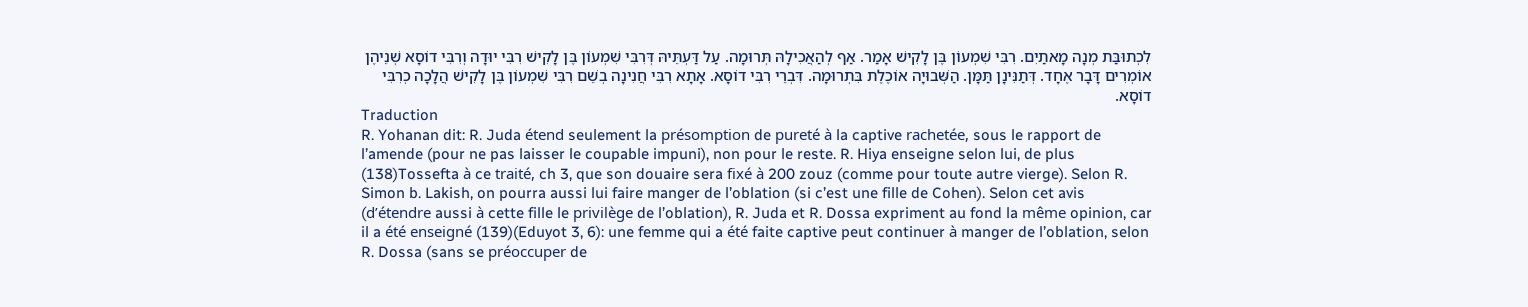לִכְתוּבַּת מְנָה מָאתַיִם. רִבִּי שִׁמְעוֹן בֶּן לָקִישׁ אָמַר. אַף לְהַאֲכִילָהּ תְּרוּמָה. עַל דַּעְתֵּיהּ דְּרִבִּי שִׁמְעוֹן בֶּן לָקִישׁ רִבִּי יוּדָה וְרִבִּי דוֹסָא שְׁנֵיהֶן אוֹמְרִים דָּבָר אֶחָד. דְּתַנִּינָן תַּמָּן. הַשְּׁבוּיָה אוֹכֶלֶת בִּתְרוּמָה. דִּבְרֵי רִבִּי דוֹסָא. אָתָא רִבִּי חֲנִינָה בְשֵׁם רִבִּי שִׁמְעוֹן בֶּן לָקִישׁ הֲלָכָה כְרִבִּי דוֹסָא.
Traduction
R. Yohanan dit: R. Juda étend seulement la présomption de pureté à la captive rachetée, sous le rapport de l’amende (pour ne pas laisser le coupable impuni), non pour le reste. R. Hiya enseigne selon lui, de plus (138)Tossefta à ce traité, ch 3, que son douaire sera fixé à 200 zouz (comme pour toute autre vierge). Selon R. Simon b. Lakish, on pourra aussi lui faire manger de l’oblation (si c’est une fille de Cohen). Selon cet avis (d’étendre aussi à cette fille le privilège de l’oblation), R. Juda et R. Dossa expriment au fond la même opinion, car il a été enseigné (139)(Eduyot 3, 6): une femme qui a été faite captive peut continuer à manger de l’oblation, selon R. Dossa (sans se préoccuper de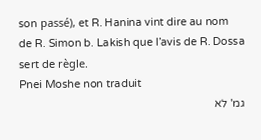son passé), et R. Hanina vint dire au nom de R. Simon b. Lakish que l’avis de R. Dossa sert de règle.
Pnei Moshe non traduit
גמ' לא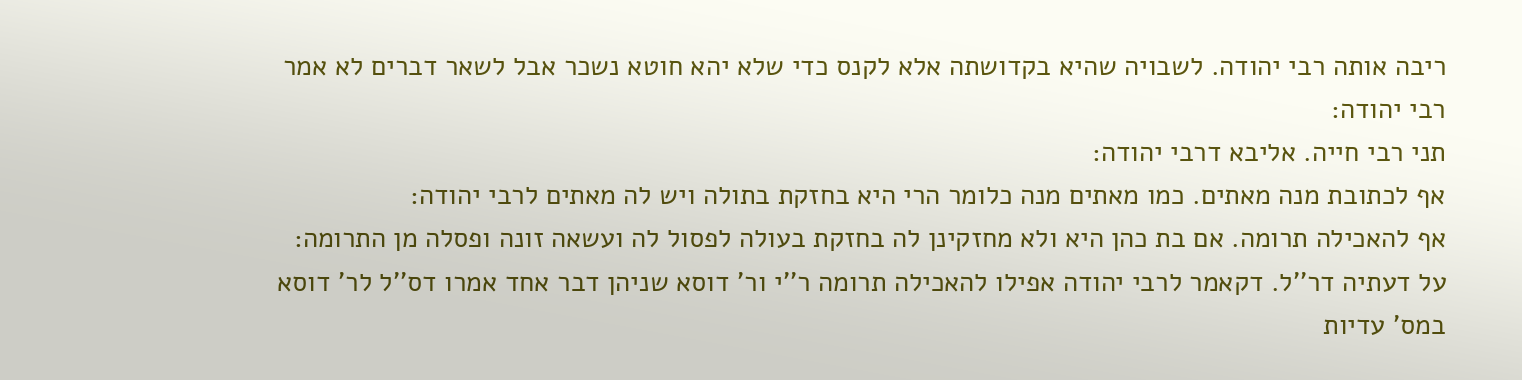ריבה אותה רבי יהודה. לשבויה שהיא בקדושתה אלא לקנס כדי שלא יהא חוטא נשכר אבל לשאר דברים לא אמר רבי יהודה:
תני רבי חייה. אליבא דרבי יהודה:
אף לכתובת מנה מאתים. כמו מאתים מנה כלומר הרי היא בחזקת בתולה ויש לה מאתים לרבי יהודה:
אף להאכילה תרומה. אם בת כהן היא ולא מחזקינן לה בחזקת בעולה לפסול לה ועשאה זונה ופסלה מן התרומה:
על דעתיה דר''ל. דקאמר לרבי יהודה אפילו להאכילה תרומה ר''י ור' דוסא שניהן דבר אחד אמרו דס''ל לר' דוסא במס' עדיות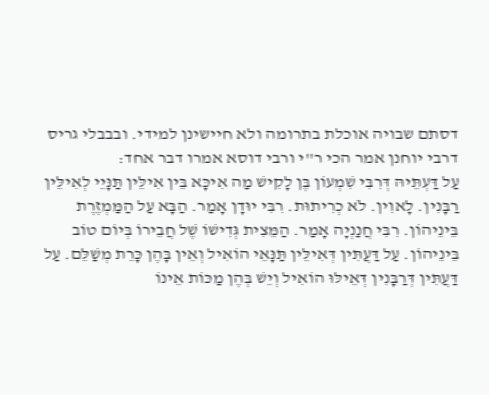דסתם שבויה אוכלת בתרומה ולא חיישינן למידי. ובבבלי גריס דרבי יוחנן אמר הכי ר''י ורבי דוסא אמרו דבר אחד:
עַל דַּעְתֵּיהּ דְּרִבִּי שִׁמְעוֹן בֶּן לָקִישׁ מַה אִיכָּא בֵּין אִילֵּין תַּנָּיֵי לְאִילֵּין רַבָּנִין. לָאוִין. לֹא כְרִיתוּת. רִבִּי יוּדָן אָמַר. הַבָּא עַל הַמַּמְזֶרֶת בֵּינֵיהוֹן. רִבִּי חֲנַנְיָה אָמַר. הַמֵּצִית גְּדִישׁוֹ שֶׁל חֲבֵירוֹ בְּיוֹם טוֹב בֵּינֵיהוֹן. עַל דַּעֲתִּין דְּאִילֵּין תַּנָּאֵי הוֹאִיל וְאֵין בָּהֶן כָּרֵת מְשַׁלֵּם. עַל דַּעֲתִּין דְּרַבָּנִין דְּאֵילּוּ הוֹאִיל וְיֵשׁ בְּהֶן מַכּוֹת אֵינוֹ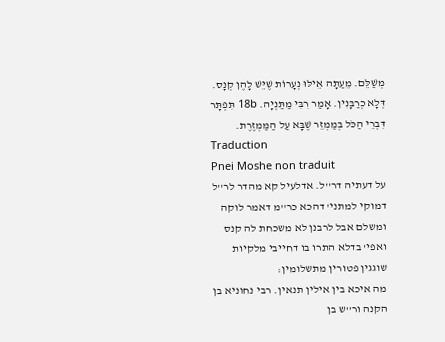מְשַׁלֵּם. מֵעַתָּה אֵילּוּ נְעָרוֹת שֶׁיֵּשׁ לָהֶן קְנָס. דְּלָא כְרַבָּנִין. אָמַר רִבִּי מַתַּנְיָה. 18b תִּפְתָּר דִּבְרֵי הַכֹּל בְּמַמְזֵר שֶׁבָּא עַל הַמַּמְזֶרֶת.
Traduction
Pnei Moshe non traduit
על דעתיה דר''ל. אדלעיל קא מהדר לר''ל דמוקי למתני' דהכא כר''מ דאמר לוקה ומשלם אבל לרבנן לא משכחת לה קנס ואפי' בדלא התרו בו דחייבי מלקיות שוגגין פטורין מתשלומין:
מה איכא בין אילין תנאין. רבי נחוניא בן הקנה ור''ש בן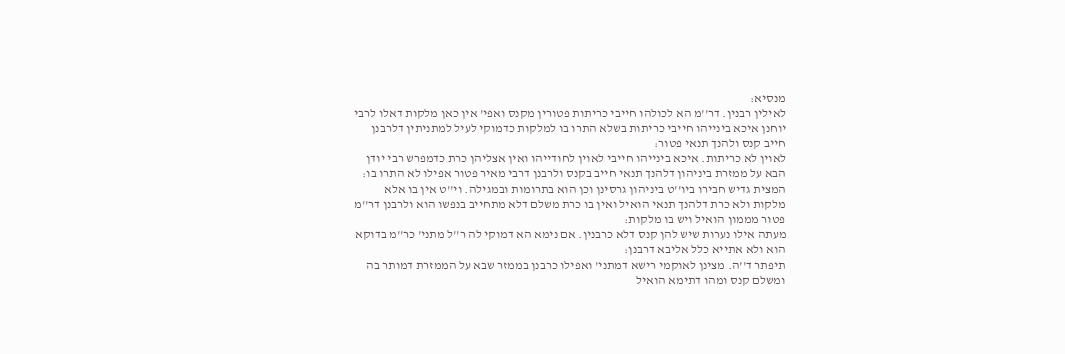מנסיא:
לאילין רבנין. דר''מ הא לכולהו חייבי כריתות פטורין מקנס ואפי' אין כאן מלקות דאלו לרבי יוחנן איכא בינייהו חייבי כריתות בשלא התרו בו למלקות כדמוקי לעיל למתניתין דלרבנן חייב קנס ולהנך תנאי פטור:
לאוין לא כריתות. איכא בינייהו חייבי לאוין לחודייהו ואין אצליהן כרת כדמפרש רבי יודן הבא על ממזרת ביניהון דלהנך תנאי חייב בקנס ולרבנן דרבי מאיר פטור אפילו לא התרו בו:
המצית גדיש חבירו ביו''ט ביניהון גרסינן וכן הוא בתרומות ובמגילה. וי''ט אין בו אלא מלקות ולא כרת דלהנך תנאי הואיל ואין בו כרת משלם דלא מתחייב בנפשו הוא ולרבנן דר''מ פטור מממון הואיל ויש בו מלקות:
מעתה אילו נערות שיש להן קנס דלא כרבנין. אם נימא הא דמוקי לה ר''ל מתני' כר''מ בדוקא הוא ולא אתייא כלל אליבא דרבנן:
תיפתר ד''ה. מצינן לאוקמי רישא דמתני' ואפילו כרבנן בממזר שבא על הממזרת דמותר בה ומשלם קנס ומהו דתימא הואיל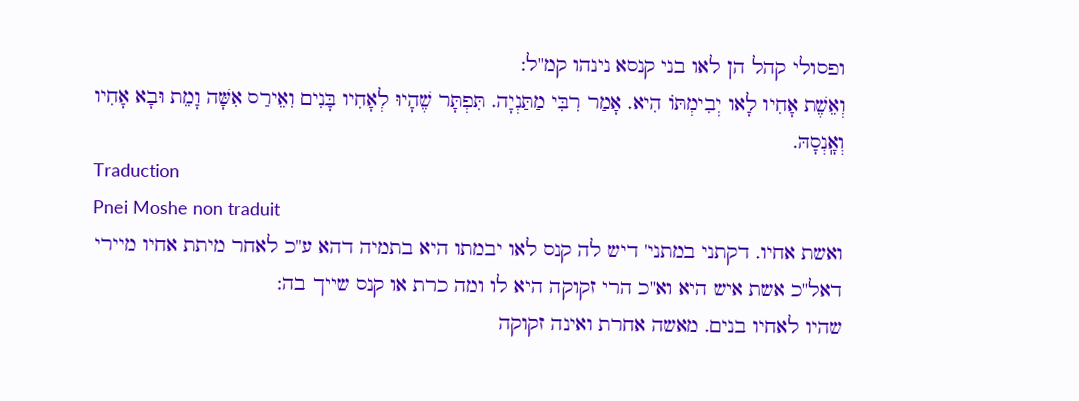ופסולי קהל הן לאו בני קנסא נינהו קמ''ל:
וְאֵשֶׁת אָחִיו לָאו יְבִימְתּוֹ הִיא. אָמַר רִבִּי מַתַּנְיָה. תִּפְתָּר שֶׁהָיוּ לְאָחִיו בָּנִים וִאֵירַס אִשָּׁה וָמֵת וּבָא אָחִיו וְאָֽנְסָהּ.
Traduction
Pnei Moshe non traduit
ואשת אחיו. דקתני במתני' דיש לה קנס לאו יבמתו היא בתמיה דהא ע''כ לאחר מיתת אחיו מיירי דאל''כ אשת איש היא וא''כ הרי זקוקה היא לו ומה כרת או קנס שייך בה:
שהיו לאחיו בנים. מאשה אחרת ואינה זקוקה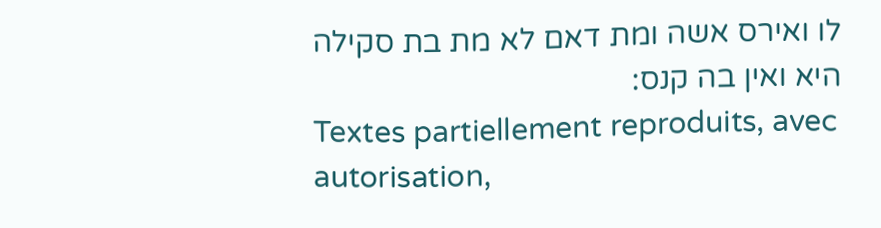לו ואירס אשה ומת דאם לא מת בת סקילה היא ואין בה קנס:
Textes partiellement reproduits, avec autorisation,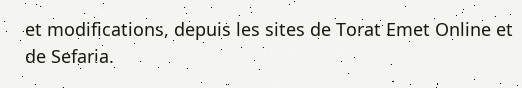et modifications, depuis les sites de Torat Emet Online et de Sefaria.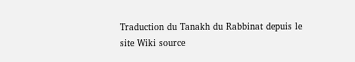Traduction du Tanakh du Rabbinat depuis le site Wiki source